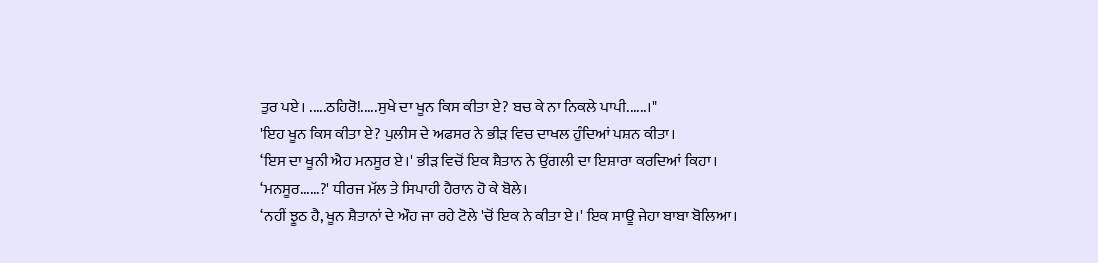ਤੁਰ ਪਏ। .....ਠਹਿਰੋ!.....ਸੁਖੇ ਦਾ ਖੂਨ ਕਿਸ ਕੀਤਾ ਏ? ਬਚ ਕੇ ਨਾ ਨਿਕਲੇ ਪਾਪੀ......।"
'ਇਹ ਖੂਨ ਕਿਸ ਕੀਤਾ ਏ? ਪੁਲੀਸ ਦੇ ਅਫਸਰ ਨੇ ਭੀੜ ਵਿਚ ਦਾਖਲ ਹੁੰਦਿਆਂ ਪਸ਼ਨ ਕੀਤਾ।
‘ਇਸ ਦਾ ਖੂਨੀ ਐਹ ਮਨਸੂਰ ਏ।' ਭੀੜ ਵਿਚੋਂ ਇਕ ਸ਼ੈਤਾਨ ਨੇ ਉਂਗਲੀ ਦਾ ਇਸ਼ਾਰਾ ਕਰਦਿਆਂ ਕਿਹਾ।
‘ਮਨਸੂਰ......?' ਧੀਰਜ ਮੱਲ ਤੇ ਸਿਪਾਹੀ ਹੈਰਾਨ ਹੋ ਕੇ ਬੋਲੇ।
‘ਨਹੀਂ ਝੂਠ ਹੈ, ਖੂਨ ਸ਼ੈਤਾਨਾਂ ਦੇ ਔਹ ਜਾ ਰਹੇ ਟੋਲੇ 'ਚੋਂ ਇਕ ਨੇ ਕੀਤਾ ਏ।' ਇਕ ਸਾਊ ਜੇਹਾ ਬਾਬਾ ਬੋਲਿਆ।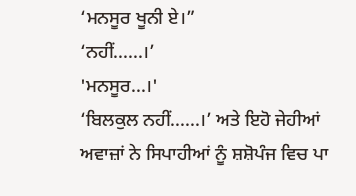‘ਮਨਸੂਰ ਖੂਨੀ ਏ।”
‘ਨਹੀਂ......।’
'ਮਨਸੂਰ...।'
‘ਬਿਲਕੁਲ ਨਹੀਂ......।’ ਅਤੇ ਇਹੋ ਜੇਹੀਆਂ ਅਵਾਜ਼ਾਂ ਨੇ ਸਿਪਾਹੀਆਂ ਨੂੰ ਸ਼ਸ਼ੋਪੰਜ ਵਿਚ ਪਾ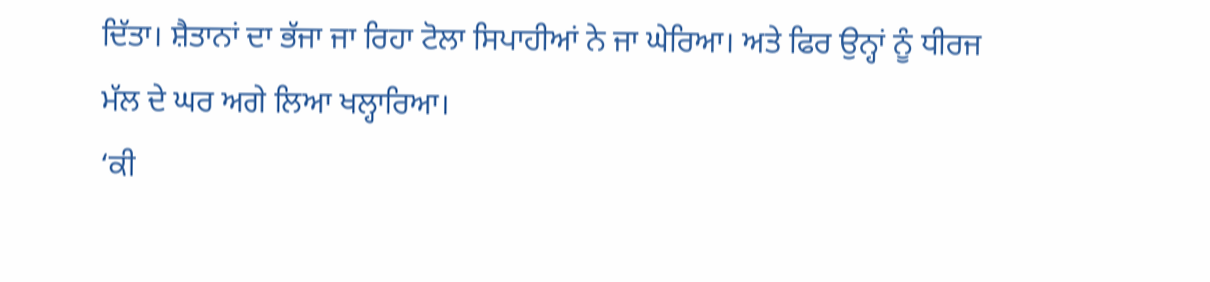ਦਿੱਤਾ। ਸ਼ੈਤਾਨਾਂ ਦਾ ਭੱਜਾ ਜਾ ਰਿਹਾ ਟੋਲਾ ਸਿਪਾਹੀਆਂ ਨੇ ਜਾ ਘੇਰਿਆ। ਅਤੇ ਫਿਰ ਉਨ੍ਹਾਂ ਨੂੰ ਧੀਰਜ ਮੱਲ ਦੇ ਘਰ ਅਗੇ ਲਿਆ ਖਲ੍ਹਾਰਿਆ।
‘ਕੀ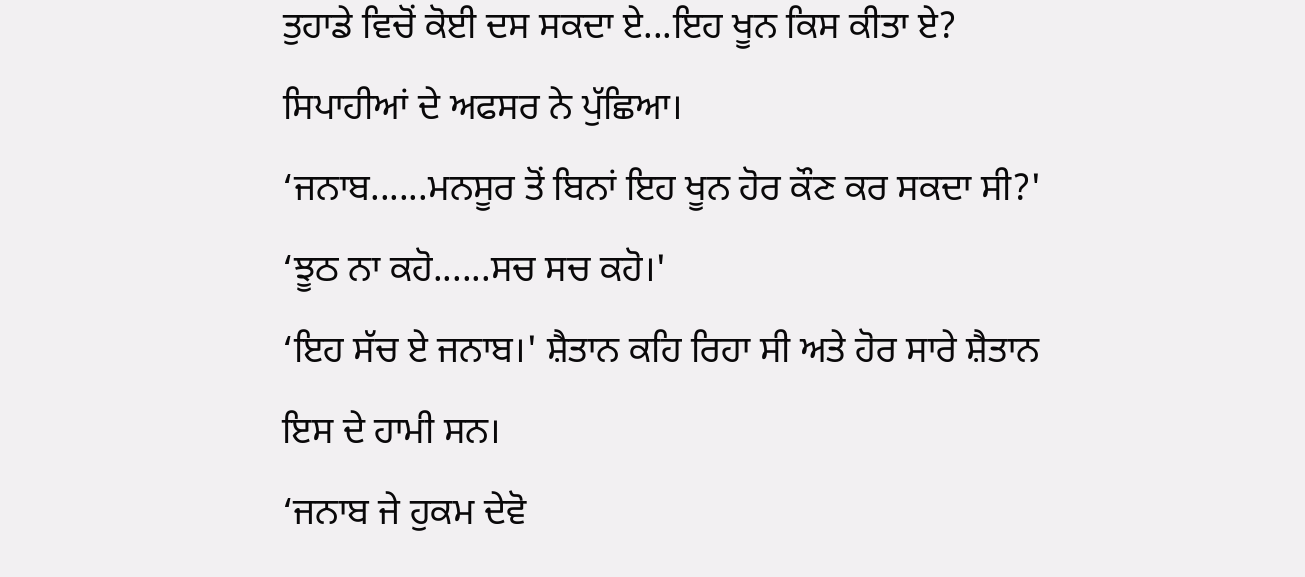ਤੁਹਾਡੇ ਵਿਚੋਂ ਕੋਈ ਦਸ ਸਕਦਾ ਏ...ਇਹ ਖੂਨ ਕਿਸ ਕੀਤਾ ਏ? ਸਿਪਾਹੀਆਂ ਦੇ ਅਫਸਰ ਨੇ ਪੁੱਛਿਆ।
‘ਜਨਾਬ......ਮਨਸੂਰ ਤੋਂ ਬਿਨਾਂ ਇਹ ਖੂਨ ਹੋਰ ਕੌਣ ਕਰ ਸਕਦਾ ਸੀ?'
‘ਝੂਠ ਨਾ ਕਹੋ......ਸਚ ਸਚ ਕਹੋ।'
‘ਇਹ ਸੱਚ ਏ ਜਨਾਬ।' ਸ਼ੈਤਾਨ ਕਹਿ ਰਿਹਾ ਸੀ ਅਤੇ ਹੋਰ ਸਾਰੇ ਸ਼ੈਤਾਨ ਇਸ ਦੇ ਹਾਮੀ ਸਨ।
‘ਜਨਾਬ ਜੇ ਹੁਕਮ ਦੇਵੋ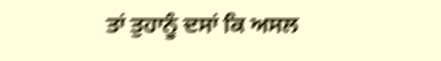ਤਾਂ ਤੁਹਾਨੂੰ ਦਸਾਂ ਕਿ ਅਸਲ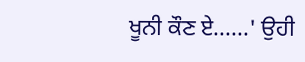ਖੂਨੀ ਕੌਣ ਏ......' ਉਹੀ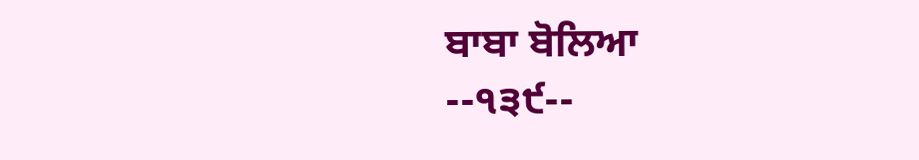ਬਾਬਾ ਬੋਲਿਆ
--੧੩੯--